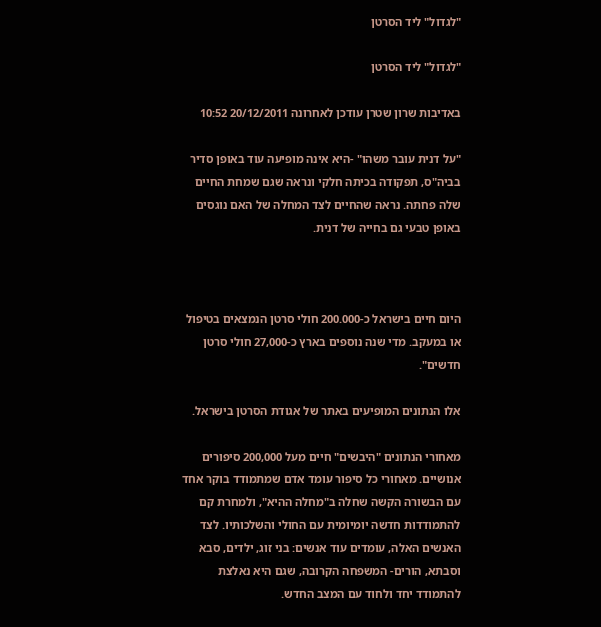"לגדול" ליד הסרטן

"לגדול" ליד הסרטן

באדיבות שרון שטרן עודכן לאחרונה 20/12/2011 10:52

"על דנית עובר משהו" -היא אינה מופיעה עוד באופן סדיר בביה"ס, תפקודה בכיתה חלקי ונראה שגם שמחת החיים שלה פחתה. נראה שהחיים לצד המחלה של האם נוגסים באופן טבעי גם בחייה של דנית.



היום חיים בישראל כ-200.000 חולי סרטן הנמצאים בטיפול או במעקב. מדי שנה נוספים בארץ כ-27,000 חולי סרטן חדשים".

אלו הנתונים המופיעים באתר של אגודת הסרטן בישראל.

מאחורי הנתונים "היבשים" חיים מעל 200,000 סיפורים אנושיים. מאחורי כל סיפור עומד אדם שמתמודד בוקר אחד עם הבשורה הקשה שחלה ב"מחלה ההיא", ולמחרת קם להתמודדות חדשה יומיומית עם החולי והשלכותיו. לצד האנשים האלה, עומדים עוד אנשים: בני זוג, ילדים, סבא וסבתא, הורים- המשפחה הקרובה, שגם היא נאלצת להתמודד יחד ולחוד עם המצב החדש.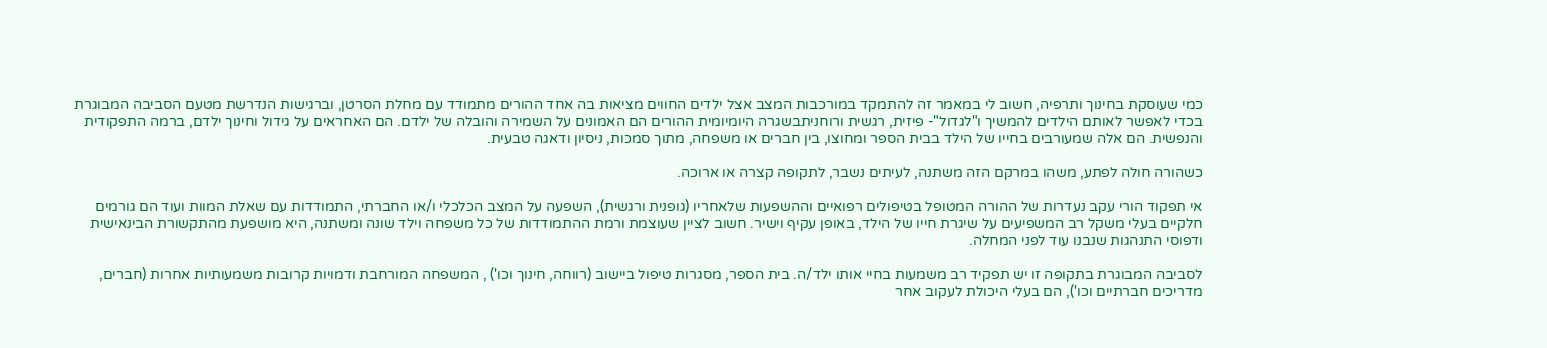כמי שעוסקת בחינוך ותרפיה, חשוב לי במאמר זה להתמקד במורכבות המצב אצל ילדים החווים מציאות בה אחד ההורים מתמודד עם מחלת הסרטן, וברגישות הנדרשת מטעם הסביבה המבוגרת בכדי לאפשר לאותם הילדים להמשיך ו"לגדול"- פיזית, רגשית ורוחניתבשגרה היומיומית ההורים הם האמונים על השמירה והובלה של ילדם. הם האחראים על גידול וחינוך ילדם, ברמה התפקודית והנפשית. הם אלה שמעורבים בחייו של הילד בבית הספר ומחוצו, בין חברים או משפחה, מתוך סמכות, ניסיון ודאגה טבעית.

כשהורה חולה לפתע, משהו במרקם הזה משתנה, לעיתים נשבר, לתקופה קצרה או ארוכה.

אי תפקוד הורי עקב נעדרות של ההורה המטופל בטיפולים רפואיים וההשפעות שלאחריו (גופנית ורגשית), השפעה על המצב הכלכלי ו/או החברתי, התמודדות עם שאלת המוות ועוד הם גורמים חלקיים בעלי משקל רב המשפיעים על שיגרת חייו של הילד, באופן עקיף וישיר. חשוב לציין שעוצמת ורמת ההתמודדות של כל משפחה וילד שונה ומשתנה, היא מושפעת מהתקשורת הבינאישית ודפוסי התנהגות שנבנו עוד לפני המחלה.

לסביבה המבוגרת בתקופה זו יש תפקיד רב משמעות בחיי אותו ילד/ה. בית הספר, מסגרות טיפול ביישוב (רווחה, חינוך וכו') , המשפחה המורחבת ודמויות קרובות משמעותיות אחרות (חברים, מדריכים חברתיים וכו'), הם בעלי היכולת לעקוב אחר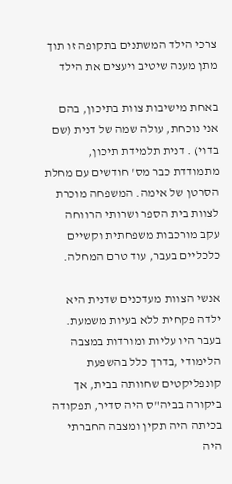צרכי הילד המשתנים בתקופה זו תוך מתן מענה שיטיב ויעצים את הילד

באחת מישיבות צוות בתיכון, בהם אני נוכחת, עולה שמה של דנית (שם בדוי) . דנית תלמידת תיכון, מתמודדת כבר מס' חודשים עם מחלת הסרטן של אימה. המשפחה מוכרת לצוות בית הספר ושרותי הרווחה עקב מורכבות משפחתית וקשיים כלכליים בעבר, עוד טרם המחלה.

אנשי הצוות מעדכנים שדנית היא ילדה פקחית ללא בעיות משמעת. בעבר היו עליות ומורדות במצבה הלימודי ,בדרך כלל בהשפעת קונפליקטים שחוותה בבית, אך ביקורה בביה"ס היה סדיר, תפקודה בכיתה היה תקין ומצבה החברתי היה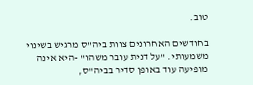טוב.

בחודשים האחרונים צוות ביה"ס מרגיש בשינוי משמעותי. "על דנית עובר משהו" -היא אינה מופיעה עוד באופן סדיר בביה"ס,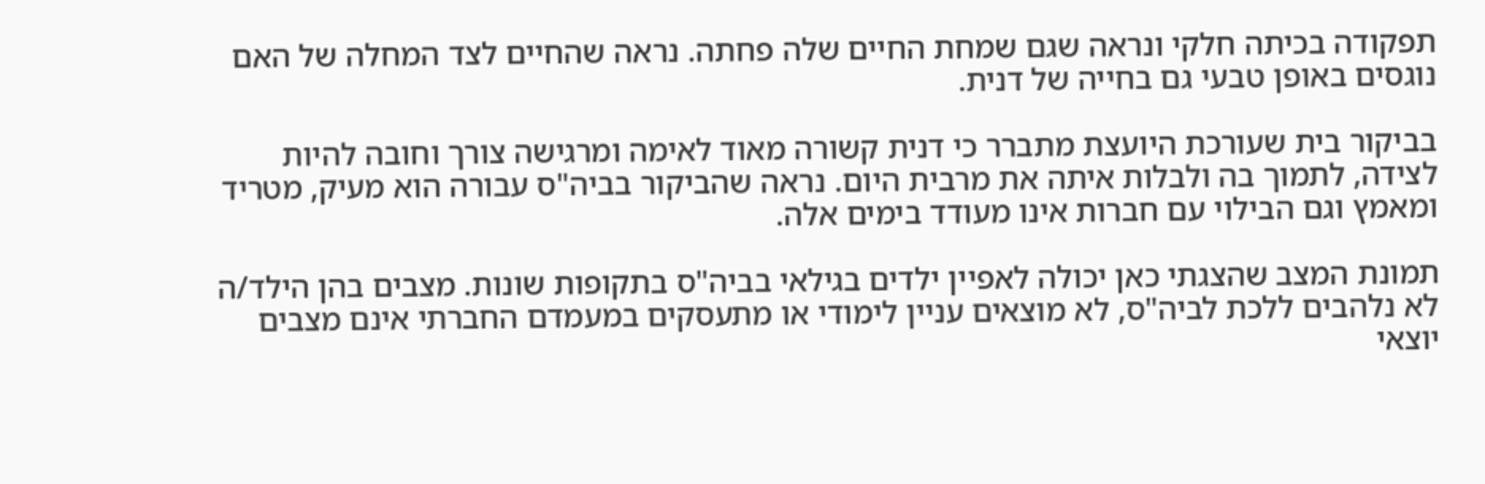תפקודה בכיתה חלקי ונראה שגם שמחת החיים שלה פחתה. נראה שהחיים לצד המחלה של האם נוגסים באופן טבעי גם בחייה של דנית.

בביקור בית שעורכת היועצת מתברר כי דנית קשורה מאוד לאימה ומרגישה צורך וחובה להיות לצידה, לתמוך בה ולבלות איתה את מרבית היום. נראה שהביקור בביה"ס עבורה הוא מעיק, מטריד ומאמץ וגם הבילוי עם חברות אינו מעודד בימים אלה.

תמונת המצב שהצגתי כאן יכולה לאפיין ילדים בגילאי בביה"ס בתקופות שונות. מצבים בהן הילד/ה לא נלהבים ללכת לביה"ס, לא מוצאים עניין לימודי או מתעסקים במעמדם החברתי אינם מצבים יוצאי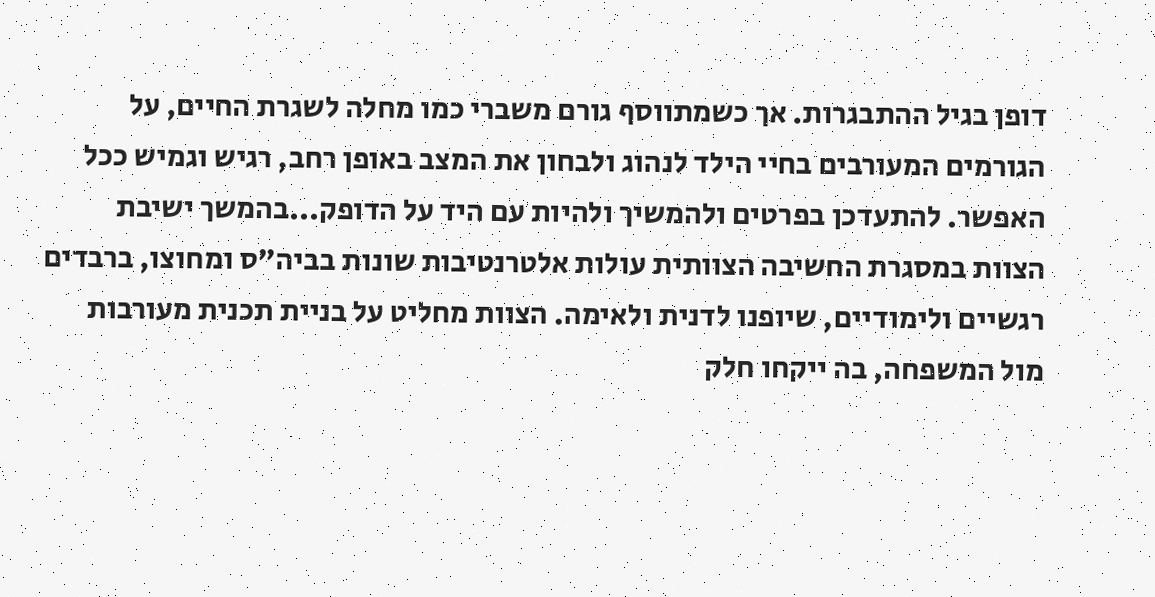דופן בגיל ההתבגרות. אך כשמתווסף גורם משברי כמו מחלה לשגרת החיים, על הגורמים המעורבים בחיי הילד לנהוג ולבחון את המצב באופן רחב, רגיש וגמיש ככל האפשר. להתעדכן בפרטים ולהמשיך ולהיות עם היד על הדופק...בהמשך ישיבת הצוות במסגרת החשיבה הצוותית עולות אלטרנטיבות שונות בביה"ס ומחוצו, ברבדים רגשיים ולימודיים, שיופנו לדנית ולאימה. הצוות מחליט על בניית תכנית מעורבות מול המשפחה, בה ייקחו חלק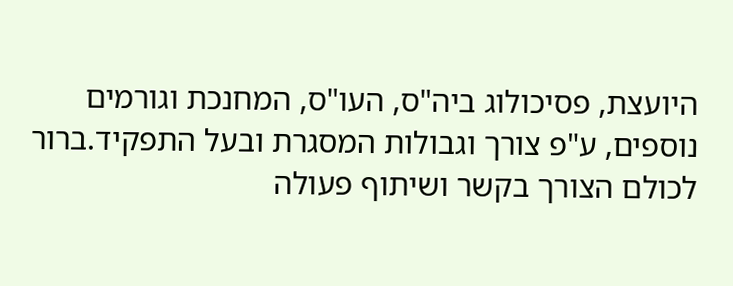היועצת, פסיכולוג ביה"ס, העו"ס, המחנכת וגורמים נוספים, ע"פ צורך וגבולות המסגרת ובעל התפקיד.ברור לכולם הצורך בקשר ושיתוף פעולה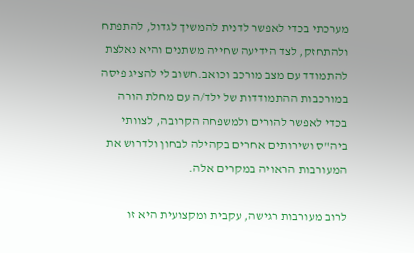מערכתי בכדי לאפשר לדנית להמשיך לגדול, להתפתח ולהתחזק, לצד הידיעה שחייה משתנים והיא נאלצת להתמודד עם מצב מורכב וכואב.חשוב לי להציג פיסה במורכבות ההתמודדות של ילד/ה עם מחלת הורה בכדי לאפשר להורים ולמשפחה הקרובה, לצוותי ביה"ס ושירותים אחרים בקהילה לבחון ולדרוש את המעורבות הראויה במקרים אלה.

לרוב מעורבות רגישה, עקבית ומקצועית היא זו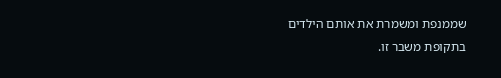שממנפת ומשמרת את אותם הילדים בתקופת משבר זו.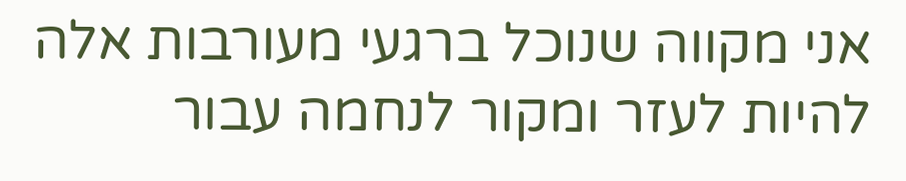אני מקווה שנוכל ברגעי מעורבות אלה להיות לעזר ומקור לנחמה עבור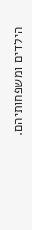הילדים ומשפחותיהם.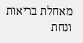מאחלת בריאות ונחת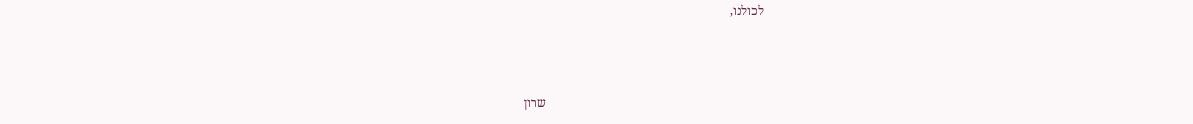לכולנו,



                                                                      שרון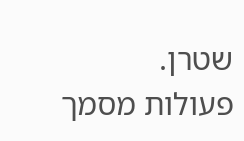שטרן.
פעולות מסמך